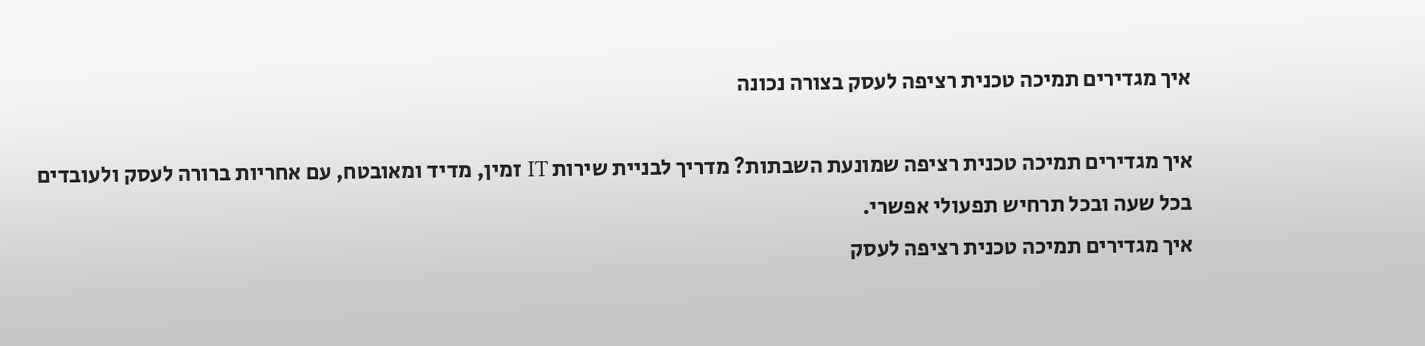איך מגדירים תמיכה טכנית רציפה לעסק בצורה נכונה

איך מגדירים תמיכה טכנית רציפה שמונעת השבתות? מדריך לבניית שירות IT זמין, מדיד ומאובטח, עם אחריות ברורה לעסק ולעובדים בכל שעה ובכל תרחיש תפעולי אפשרי.
איך מגדירים תמיכה טכנית רציפה לעסק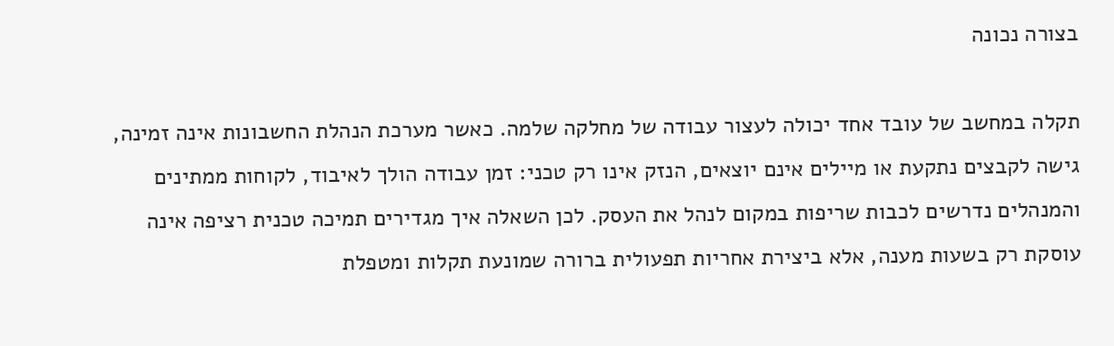בצורה נכונה

תקלה במחשב של עובד אחד יכולה לעצור עבודה של מחלקה שלמה. כאשר מערכת הנהלת החשבונות אינה זמינה, גישה לקבצים נתקעת או מיילים אינם יוצאים, הנזק אינו רק טכני: זמן עבודה הולך לאיבוד, לקוחות ממתינים והמנהלים נדרשים לכבות שריפות במקום לנהל את העסק. לכן השאלה איך מגדירים תמיכה טכנית רציפה אינה עוסקת רק בשעות מענה, אלא ביצירת אחריות תפעולית ברורה שמונעת תקלות ומטפלת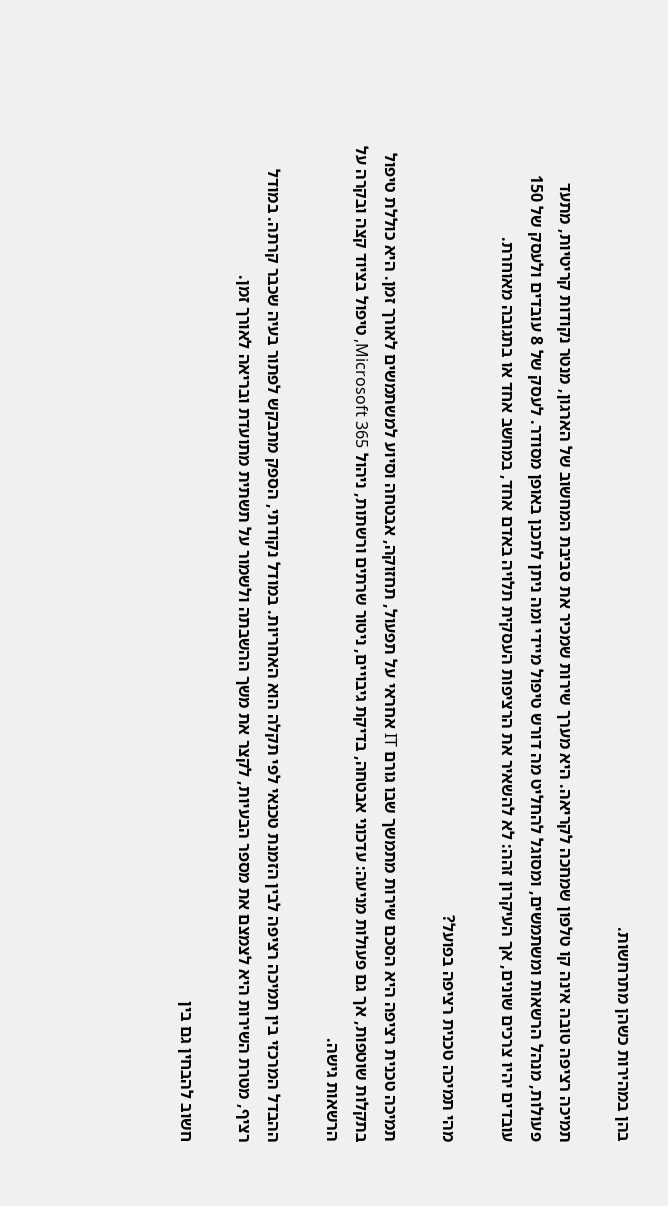בהן במהירות כשהן מתרחשות.

תמיכה רציפה טובה אינה קו טלפון שמחכה לקריאה. היא מערך שירות שמכיר את סביבת המחשוב של הארגון, מנטר נקודות קריטיות, מתעד פעולות, מנהל הרשאות ומשתמשים, ומסוגל להחליט מה דורש טיפול מיידי ומה ניתן לתכנן באופן מסודר. לעסק של 8 עובדים ולעסק של 150 עובדים יהיו צרכים שונים, אך העיקרון זהה: לא להשאיר את הרציפות העסקית תלויה באדם אחד, במחשב אחד או בתגובה מאוחרת.

מהי תמיכה טכנית רציפה בפועל?

תמיכה טכנית רציפה היא הסכם שירות מתמשך שבו גורם IT אחראי על תפעול, תחזוקה, אבטחה וסיוע למשתמשים לאורך זמן. היא כוללת טיפול בתקלות שוטפות, אך גם פעולות מניעה: עדכוני אבטחה, בדיקת גיבויים, ניטור שרתים ורשתות, ניהול Microsoft 365, טיפול בציוד קצה ובקרה על הרשאות גישה.

ההבדל המרכזי בין תמיכה רציפה לבין הזמנת טכנאי לפי תקלה הוא האחריות. במודל נקודתי, הספק מתבקש לפתור בעיה שכבר קרתה. במודל רציף, מטרת השירות היא לצמצם את מספר הבעיות, לקצר את משך ההשבתה ולשמור על תשתית מתועדת ובריאה לאורך זמן.

חשוב להבחין גם בין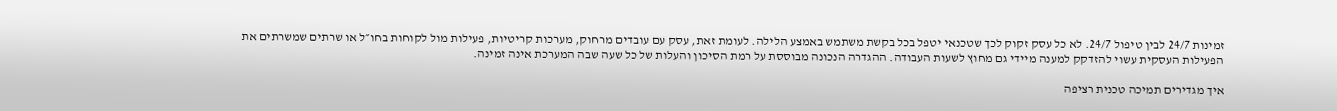זמינות 24/7 לבין טיפול 24/7. לא כל עסק זקוק לכך שטכנאי יטפל בכל בקשת משתמש באמצע הלילה. לעומת זאת, עסק עם עובדים מרחוק, מערכות קריטיות, פעילות מול לקוחות בחו״ל או שרתים שמשרתים את הפעילות העסקית עשוי להזדקק למענה מיידי גם מחוץ לשעות העבודה. ההגדרה הנכונה מבוססת על רמת הסיכון והעלות של כל שעה שבה המערכת אינה זמינה.

איך מגדירים תמיכה טכנית רציפה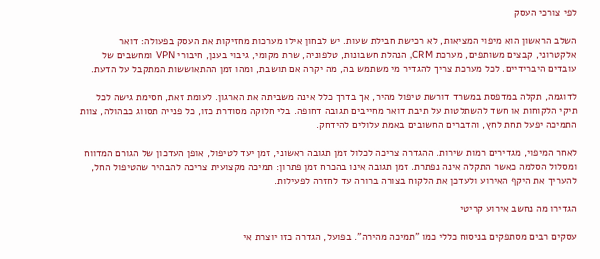לפי צורכי העסק

השלב הראשון הוא מיפוי המציאות, לא רכישת חבילת שעות. יש לבחון אילו מערכות מחזיקות את העסק בפעולה: דואר אלקטרוני, קבצים משותפים, מערכת CRM, הנהלת חשבונות, טלפוניה, שרת מקומי, גיבוי בענן, חיבורי VPN ומחשבים של עובדים היברידיים. לכל מערכת צריך להגדיר מי משתמש בה, מה יקרה אם תושבת, ומהו זמן ההתאוששות המתקבל על הדעת.

לדוגמה, תקלה במדפסת במשרד דורשת טיפול מהיר, אך בדרך כלל אינה משביתה את הארגון. לעומת זאת, חסימת גישה לכל תיקי הלקוחות או חשד להשתלטות על תיבת דואר מחייבים תגובה דחופה. בלי חלוקה מסודרת כזו, כל פנייה תסווג כבהולה, צוות התמיכה יפעל תחת לחץ, והדברים החשובים באמת עלולים להידחק.

לאחר המיפוי, מגדירים רמות שירות. ההגדרה צריכה לכלול זמן תגובה ראשוני, זמן יעד לטיפול, אופן העדכון של הגורם המדווח ומסלול הסלמה כאשר התקלה אינה נפתרת. זמן תגובה אינו בהכרח זמן פתרון: תמיכה מקצועית צריכה להבהיר שהטיפול החל, להעריך את היקף האירוע ולעדכן את הלקוח בצורה ברורה עד לחזרה לפעילות.

הגדירו מה נחשב אירוע קריטי

עסקים רבים מסתפקים בניסוח כללי כמו "תמיכה מהירה". בפועל, הגדרה כזו יוצרת אי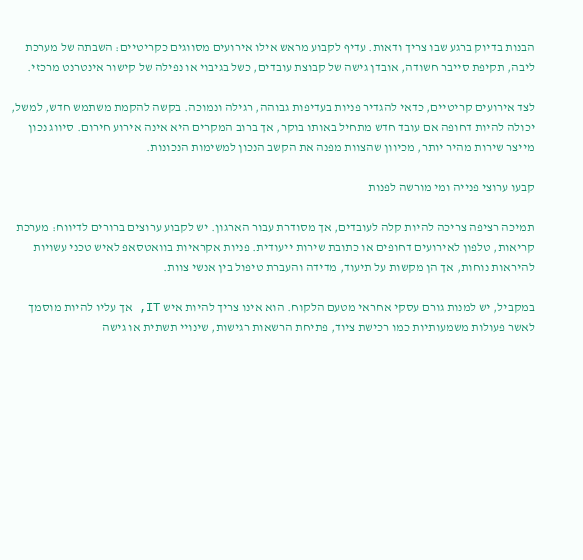הבנות בדיוק ברגע שבו צריך ודאות. עדיף לקבוע מראש אילו אירועים מסווגים כקריטיים: השבתה של מערכת ליבה, תקיפת סייבר חשודה, אובדן גישה של קבוצת עובדים, כשל בגיבוי או נפילה של קישור אינטרנט מרכזי.

לצד אירועים קריטיים, כדאי להגדיר פניות בעדיפות גבוהה, רגילה ונמוכה. בקשה להקמת משתמש חדש, למשל, יכולה להיות דחופה אם עובד חדש מתחיל באותו בוקר, אך ברוב המקרים היא אינה אירוע חירום. סיווג נכון מייצר שירות מהיר יותר, מכיוון שהצוות מפנה את הקשב הנכון למשימות הנכונות.

קבעו ערוצי פנייה ומי מורשה לפנות

תמיכה רציפה צריכה להיות קלה לעובדים, אך מסודרת עבור הארגון. יש לקבוע ערוצים ברורים לדיווח: מערכת קריאות, טלפון לאירועים דחופים או כתובת שירות ייעודית. פניות אקראיות בוואטסאפ לאיש טכני עשויות להיראות נוחות, אך הן מקשות על תיעוד, מדידה והעברת טיפול בין אנשי צוות.

במקביל, יש למנות גורם עסקי אחראי מטעם הלקוח. הוא אינו צריך להיות איש IT, אך עליו להיות מוסמך לאשר פעולות משמעותיות כמו רכישת ציוד, פתיחת הרשאות רגישות, שינויי תשתית או גישה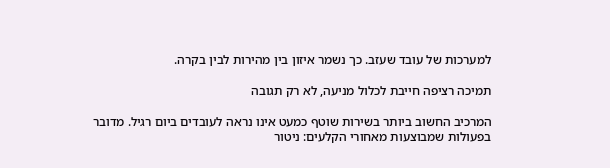למערכות של עובד שעזב. כך נשמר איזון בין מהירות לבין בקרה.

תמיכה רציפה חייבת לכלול מניעה, לא רק תגובה

המרכיב החשוב ביותר בשירות שוטף כמעט אינו נראה לעובדים ביום רגיל. מדובר בפעולות שמבוצעות מאחורי הקלעים: ניטור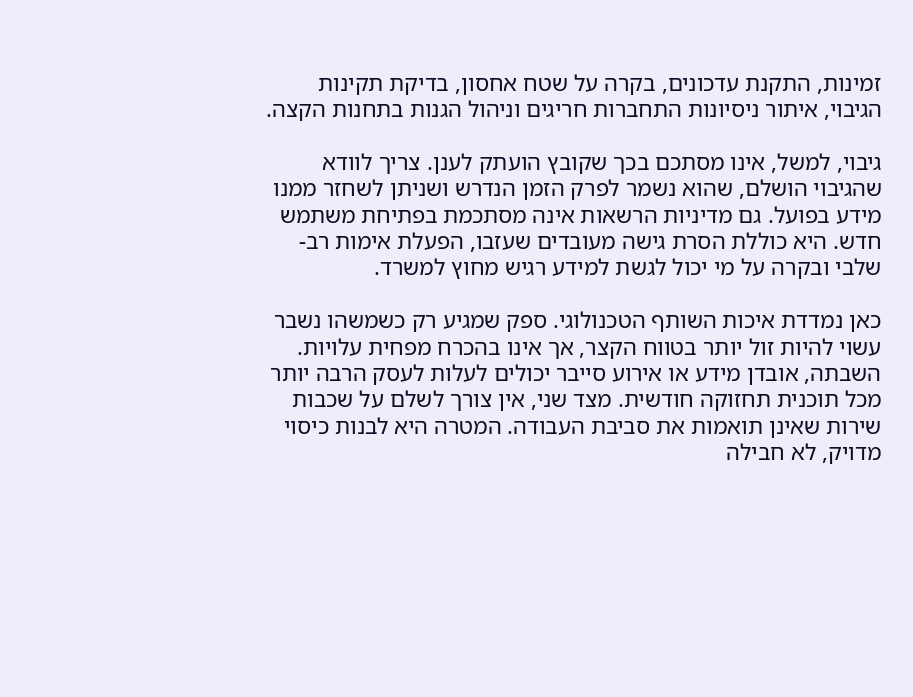זמינות, התקנת עדכונים, בקרה על שטח אחסון, בדיקת תקינות הגיבוי, איתור ניסיונות התחברות חריגים וניהול הגנות בתחנות הקצה.

גיבוי, למשל, אינו מסתכם בכך שקובץ הועתק לענן. צריך לוודא שהגיבוי הושלם, שהוא נשמר לפרק הזמן הנדרש ושניתן לשחזר ממנו מידע בפועל. גם מדיניות הרשאות אינה מסתכמת בפתיחת משתמש חדש. היא כוללת הסרת גישה מעובדים שעזבו, הפעלת אימות רב-שלבי ובקרה על מי יכול לגשת למידע רגיש מחוץ למשרד.

כאן נמדדת איכות השותף הטכנולוגי. ספק שמגיע רק כשמשהו נשבר עשוי להיות זול יותר בטווח הקצר, אך אינו בהכרח מפחית עלויות. השבתה, אובדן מידע או אירוע סייבר יכולים לעלות לעסק הרבה יותר מכל תוכנית תחזוקה חודשית. מצד שני, אין צורך לשלם על שכבות שירות שאינן תואמות את סביבת העבודה. המטרה היא לבנות כיסוי מדויק, לא חבילה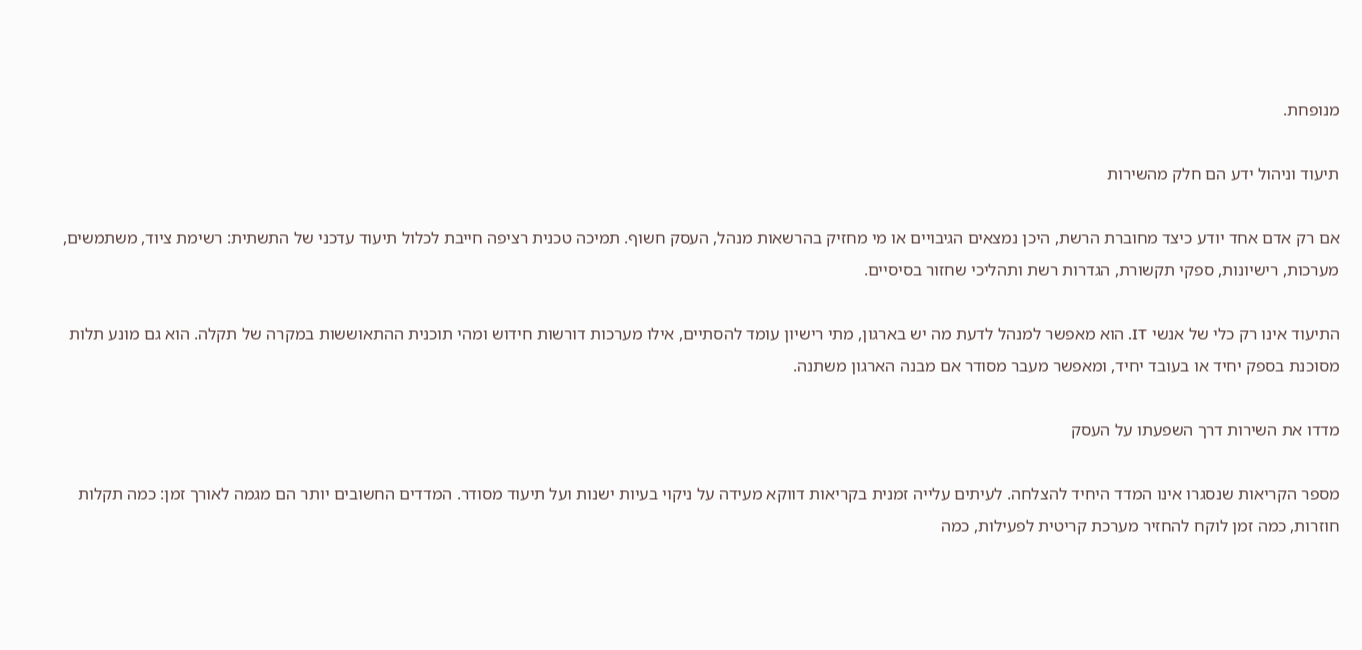מנופחת.

תיעוד וניהול ידע הם חלק מהשירות

אם רק אדם אחד יודע כיצד מחוברת הרשת, היכן נמצאים הגיבויים או מי מחזיק בהרשאות מנהל, העסק חשוף. תמיכה טכנית רציפה חייבת לכלול תיעוד עדכני של התשתית: רשימת ציוד, משתמשים, מערכות, רישיונות, ספקי תקשורת, הגדרות רשת ותהליכי שחזור בסיסיים.

התיעוד אינו רק כלי של אנשי IT. הוא מאפשר למנהל לדעת מה יש בארגון, מתי רישיון עומד להסתיים, אילו מערכות דורשות חידוש ומהי תוכנית ההתאוששות במקרה של תקלה. הוא גם מונע תלות מסוכנת בספק יחיד או בעובד יחיד, ומאפשר מעבר מסודר אם מבנה הארגון משתנה.

מדדו את השירות דרך השפעתו על העסק

מספר הקריאות שנסגרו אינו המדד היחיד להצלחה. לעיתים עלייה זמנית בקריאות דווקא מעידה על ניקוי בעיות ישנות ועל תיעוד מסודר. המדדים החשובים יותר הם מגמה לאורך זמן: כמה תקלות חוזרות, כמה זמן לוקח להחזיר מערכת קריטית לפעילות, כמה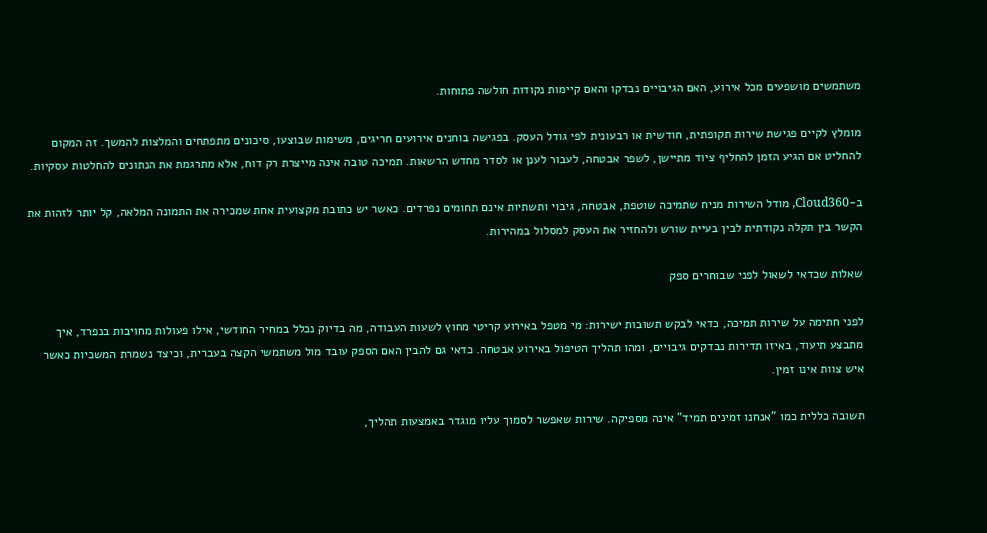משתמשים מושפעים מכל אירוע, האם הגיבויים נבדקו והאם קיימות נקודות חולשה פתוחות.

מומלץ לקיים פגישת שירות תקופתית, חודשית או רבעונית לפי גודל העסק. בפגישה בוחנים אירועים חריגים, משימות שבוצעו, סיכונים מתפתחים והמלצות להמשך. זה המקום להחליט אם הגיע הזמן להחליף ציוד מתיישן, לשפר אבטחה, לעבור לענן או לסדר מחדש הרשאות. תמיכה טובה אינה מייצרת רק דוח, אלא מתרגמת את הנתונים להחלטות עסקיות.

ב-Cloud360, מודל השירות מניח שתמיכה שוטפת, אבטחה, גיבוי ותשתיות אינם תחומים נפרדים. כאשר יש כתובת מקצועית אחת שמכירה את התמונה המלאה, קל יותר לזהות את הקשר בין תקלה נקודתית לבין בעיית שורש ולהחזיר את העסק למסלול במהירות.

שאלות שכדאי לשאול לפני שבוחרים ספק

לפני חתימה על שירות תמיכה, כדאי לבקש תשובות ישירות: מי מטפל באירוע קריטי מחוץ לשעות העבודה, מה בדיוק נכלל במחיר החודשי, אילו פעולות מחויבות בנפרד, איך מתבצע תיעוד, באיזו תדירות נבדקים גיבויים, ומהו תהליך הטיפול באירוע אבטחה. כדאי גם להבין האם הספק עובד מול משתמשי הקצה בעברית, וכיצד נשמרת המשכיות כאשר איש צוות אינו זמין.

תשובה כללית כמו "אנחנו זמינים תמיד" אינה מספיקה. שירות שאפשר לסמוך עליו מוגדר באמצעות תהליך,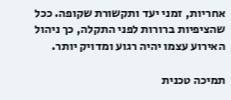אחריות, זמני יעד ותקשורת שקופה. ככל שהציפיות ברורות לפני התקלה, כך ניהול האירוע עצמו יהיה רגוע ומדויק יותר.

תמיכה טכנית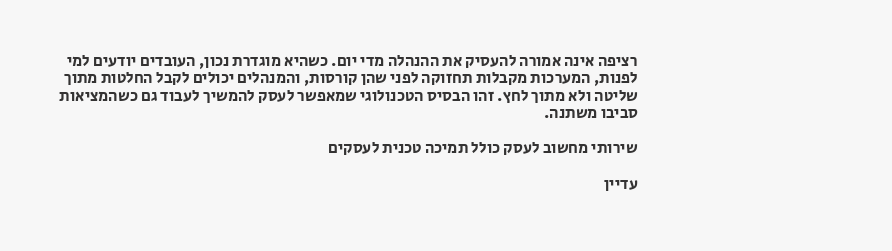רציפה אינה אמורה להעסיק את ההנהלה מדי יום. כשהיא מוגדרת נכון, העובדים יודעים למי לפנות, המערכות מקבלות תחזוקה לפני שהן קורסות, והמנהלים יכולים לקבל החלטות מתוך שליטה ולא מתוך לחץ. זהו הבסיס הטכנולוגי שמאפשר לעסק להמשיך לעבוד גם כשהמציאות סביבו משתנה.

שירותי מחשוב לעסק כולל תמיכה טכנית לעסקים

עדיין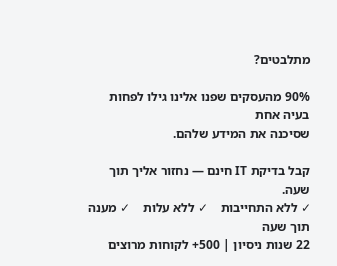מתלבטים?

90% מהעסקים שפנו אלינו גילו לפחות בעיה אחת
שסיכנה את המידע שלהם.

קבל בדיקת IT חינם — נחזור אליך תוך שעה.
✓ ללא התחייבות    ✓ ללא עלות    ✓ מענה תוך שעה
22 שנות ניסיון | 500+ לקוחות מרוצים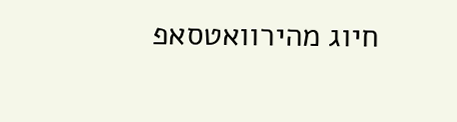חיוג מהירוואטסאפ